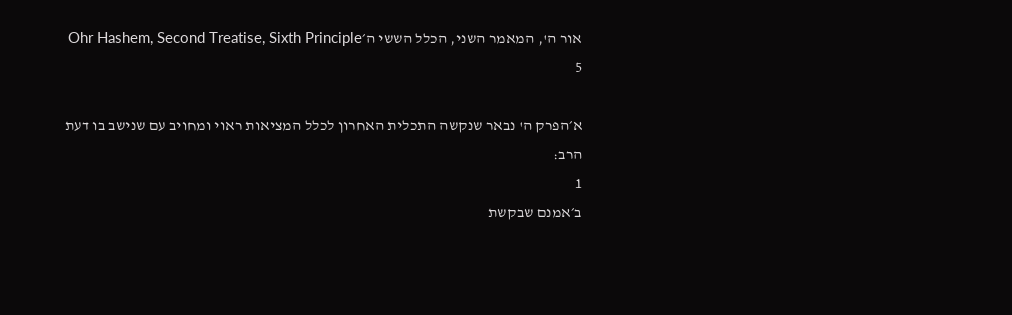אור ה', המאמר השני, הכלל הששי ה׳Ohr Hashem, Second Treatise, Sixth Principle 5

א׳הפרק ה' נבאר שנקשה התכלית האחרון לכלל המציאות ראוי ומחויב עם שנישב בו דעת הרב:
1
ב׳אמנם שבקשת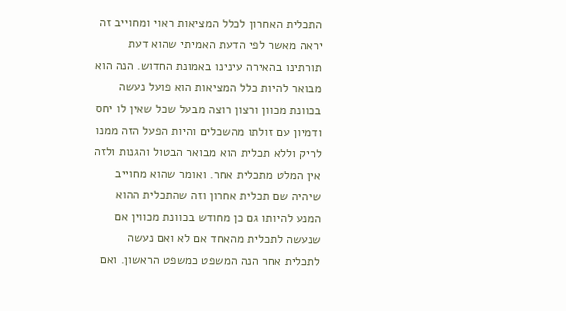התכלית האחרון לכלל המציאות ראוי ומחוייב זה יראה מאשר לפי הדעת האמיתי שהוא דעת תורתינו בהאירה עינינו באמונת החדוש. הנה הוא מבואר להיות כלל המציאות הוא פועל נעשה בכוונת מכוון ורצון רוצה מבעל שכל שאין לו יחס ודמיון עם זולתו מהשכלים והיות הפעל הזה ממנו לריק וללא תכלית הוא מבואר הבטול והגנות ולזה אין המלט מתכלית אחר. ואומר שהוא מחוייב שיהיה שם תכלית אחרון וזה שהתכלית ההוא המנע להיותו גם כן מחודש בכוונת מכווין אם שנעשה לתכלית מהאחד אם לא ואם נעשה לתכלית אחר הנה המשפט כמשפט הראשון. ואם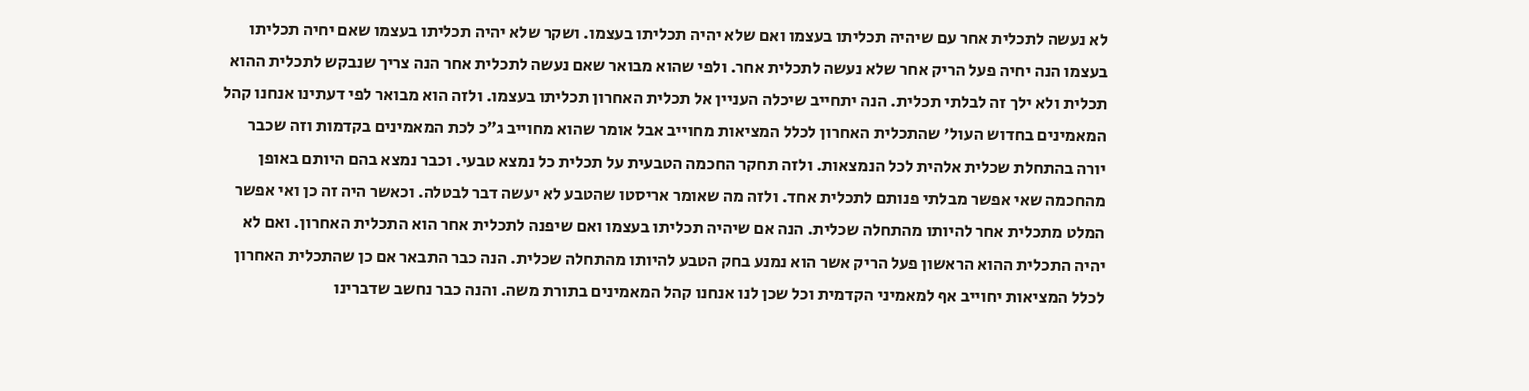לא נעשה לתכלית אחר עם שיהיה תכליתו בעצמו ואם שלא יהיה תכליתו בעצמו. ושקר שלא יהיה תכליתו בעצמו שאם יחיה תכליתו בעצמו הנה יחיה פעל הריק אחר שלא נעשה לתכלית אחר. ולפי שהוא מבואר שאם נעשה לתכלית אחר הנה צריך שנבקש לתכלית ההוא תכלית ולא ילך זה לבלתי תכלית. הנה יתחייב שיכלה העניין אל תכלית האחרון תכליתו בעצמו. ולזה הוא מבואר לפי דעתינו אנחנו קהל המאמינים בחדוש העול' שהתכלית האחרון לכלל המציאות מחוייב אבל אומר שהוא מחוייב ג״כ לכת המאמינים בקדמות וזה שכבר יורה בהתחלת שכלית אלהית לכל הנמצאות. ולזה תחקר החכמה הטבעית על תכלית כל נמצא טבעי. וכבר נמצא בהם היותם באופן מהחכמה שאי אפשר מבלתי פנותם לתכלית אחד. ולזה מה שאומר אריסטו שהטבע לא יעשה דבר לבטלה. וכאשר היה זה כן ואי אפשר המלט מתכלית אחר להיותו מהתחלה שכלית. הנה אם שיהיה תכליתו בעצמו ואם שיפנה לתכלית אחר הוא התכלית האחרון. ואם לא יהיה התכלית ההוא הראשון פעל הריק אשר הוא נמנע בחק הטבע להיותו מהתחלה שכלית. הנה כבר התבאר אם כן שהתכלית האחרון לכלל המציאות יחוייב אף למאמיני הקדמית וכל שכן לנו אנחנו קהל המאמינים בתורת משה. והנה כבר נחשב שדברינו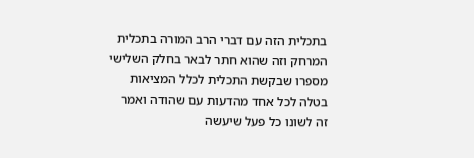בתכלית הזה עם דברי הרב המורה בתכלית המרחק וזה שהוא חתר לבאר בחלק השלישי מספרו שבקשת התכלית לכלל המציאות בטלה לכל אחד מהדעות עם שהודה ואמר זה לשונו כל פעל שיעשה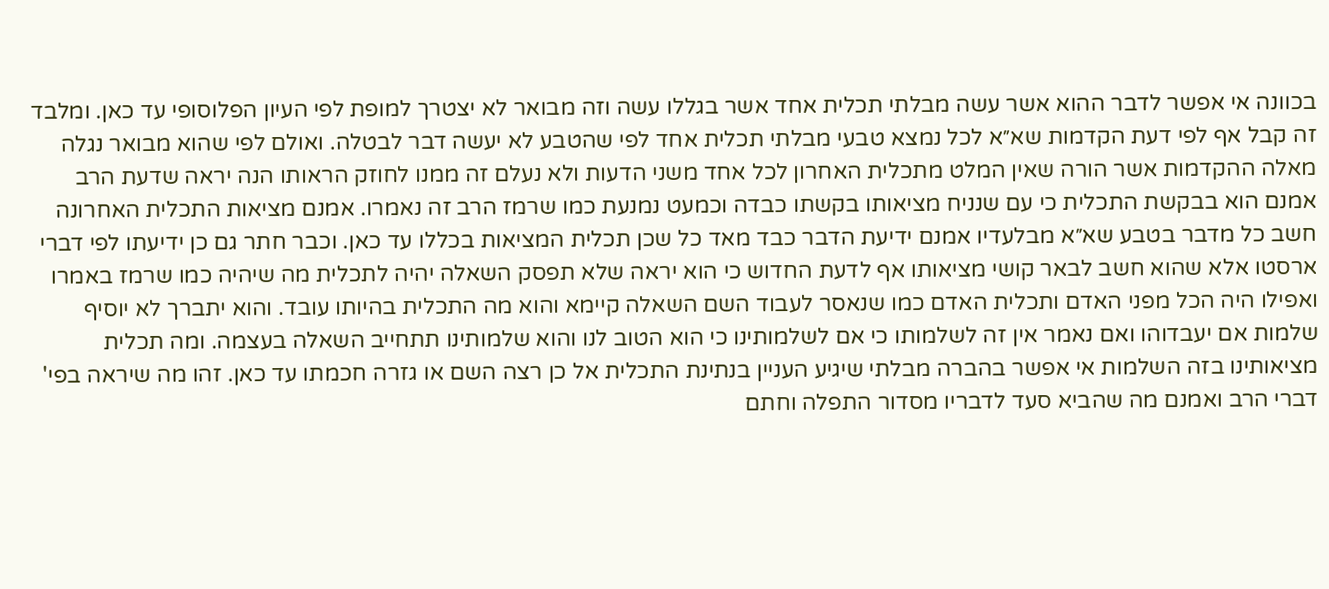בכוונה אי אפשר לדבר ההוא אשר עשה מבלתי תכלית אחד אשר בגללו עשה וזה מבואר לא יצטרך למופת לפי העיון הפלוסופי עד כאן. ומלבד זה קבל אף לפי דעת הקדמות שא״א לכל נמצא טבעי מבלתי תכלית אחד לפי שהטבע לא יעשה דבר לבטלה. ואולם לפי שהוא מבואר נגלה מאלה ההקדמות אשר הורה שאין המלט מתכלית האחרון לכל אחד משני הדעות ולא נעלם זה ממנו לחוזק הראותו הנה יראה שדעת הרב אמנם הוא בבקשת התכלית כי עם שנניח מציאותו בקשתו כבדה וכמעט נמנעת כמו שרמז הרב זה נאמרו. אמנם מציאות התכלית האחרונה חשב כל מדבר בטבע שא״א מבלעדיו אמנם ידיעת הדבר כבד מאד כל שכן תכלית המציאות בכללו עד כאן. וכבר חתר גם כן ידיעתו לפי דברי ארסטו אלא שהוא חשב לבאר קושי מציאותו אף לדעת החדוש כי הוא יראה שלא תפסק השאלה יהיה לתכלית מה שיהיה כמו שרמז באמרו ואפילו היה הכל מפני האדם ותכלית האדם כמו שנאסר לעבוד השם השאלה קיימא והוא מה התכלית בהיותו עובד. והוא יתברך לא יוסיף שלמות אם יעבדוהו ואם נאמר אין זה לשלמותו כי אם לשלמותינו כי הוא הטוב לנו והוא שלמותינו תתחייב השאלה בעצמה. ומה תכלית מציאותינו בזה השלמות אי אפשר בהברה מבלתי שיגיע העניין בנתינת התכלית אל כן רצה השם או גזרה חכמתו עד כאן. זהו מה שיראה בפי' דברי הרב ואמנם מה שהביא סעד לדבריו מסדור התפלה וחתם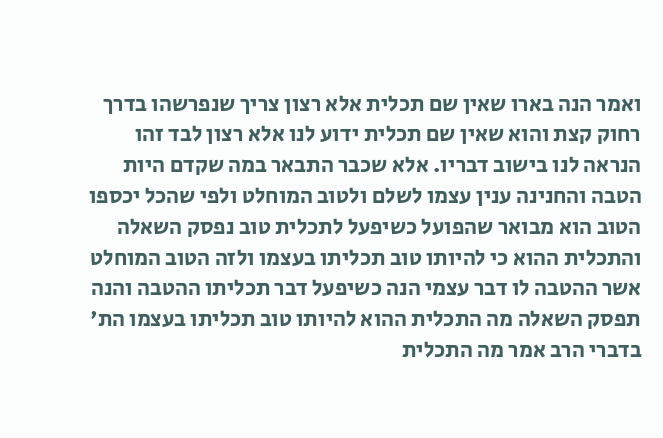ואמר הנה בארו שאין שם תכלית אלא רצון צריך שנפרשהו בדרך רחוק קצת והוא שאין שם תכלית ידוע לנו אלא רצון לבד זהו הנראה לנו בישוב דבריו. אלא שכבר התבאר במה שקדם היות הטבה והחנינה ענין עצמו לשלם ולטוב המוחלט ולפי שהכל יכספו הטוב הוא מבואר שהפועל כשיפעל לתכלית טוב נפסק השאלה והתכלית ההוא כי להיותו טוב תכליתו בעצמו ולזה הטוב המוחלט אשר ההטבה לו דבר עצמי הנה כשיפעל דבר תכליתו ההטבה והנה תפסק השאלה מה התכלית ההוא להיותו טוב תכליתו בעצמו הת' בדברי הרב אמר מה התכלית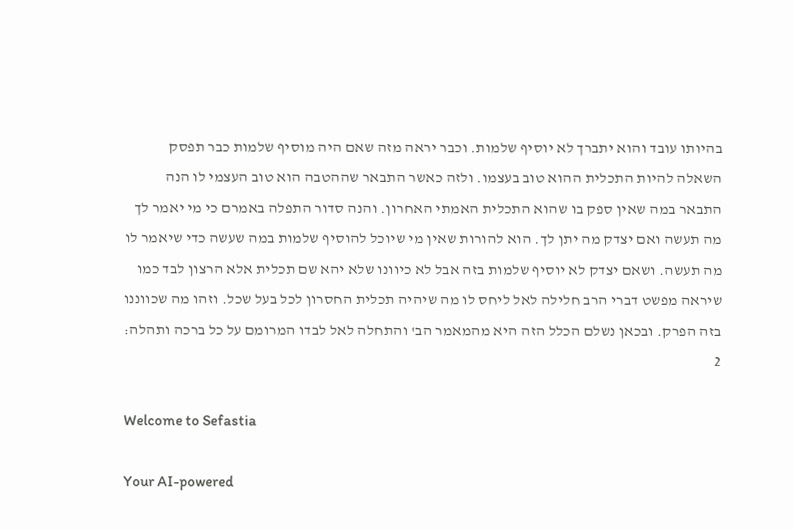בהיותו עובד והוא יתברך לא יוסיף שלמות. וכבר יראה מזה שאם היה מוסיף שלמות כבר תפסק השאלה להיות התכלית ההוא טוב בעצמו. ולזה כאשר התבאר שההטבה הוא טוב העצמי לו הנה התבאר במה שאין ספק בו שהוא התכלית האמתי האחרון. והנה סדור התפלה באמרם כי מי יאמר לך מה תעשה ואם יצדק מה יתן לך. הוא להורות שאין מי שיוכל להוסיף שלמות במה שעשה כדי שיאמר לו מה תעשה. ושאם יצדק לא יוסיף שלמות בזה אבל לא כיוונו שלא יהא שם תכלית אלא הרצון לבד כמו שיראה מפשט דברי הרב חלילה לאל ליחס לו מה שיהיה תכלית החסרון לכל בעל שכל. וזהו מה שכווננו בזה הפרק. ובכאן נשלם הכלל הזה היא מהמאמר הב' והתחלה לאל לבדו המרומם על כל ברכה ותהלה:
2

Welcome to Sefastia

Your AI-powered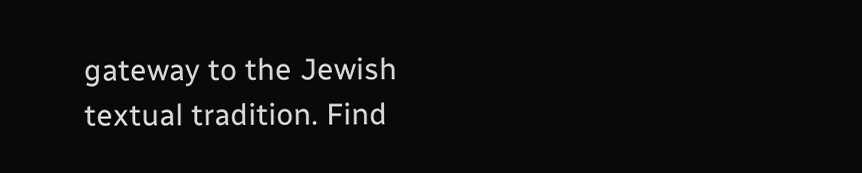gateway to the Jewish textual tradition. Find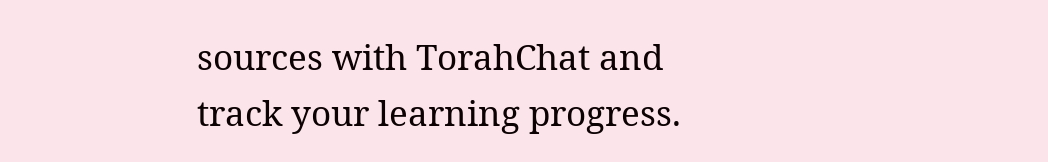sources with TorahChat and track your learning progress.